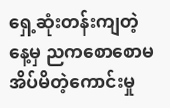ရှေ့ဆုံးတန်းကျတဲ့နေ့မှ ညကစောစောမအိပ်မိတဲ့ကောင်းမှု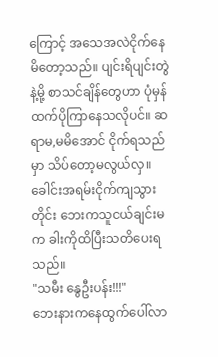ကြောင့် အသေအလဲငိုက်နေမိတော့သည်။ ပျင်းရိပျင်းတွဲနဲ့မို့ စာသင်ချိန်တွေဟာ ပုံမှန်ထက်ပိုကြာနေသလိုပင်။ ဆရာမ,မမိအောင် ငိုက်ရသည်မှာ သိပ်တော့မလွယ်လှ။ ခေါင်းအရမ်းငိုက်ကျသွားတိုင်း ဘေးကသူငယ်ချင်းမက ခါးကိုထိပြီးသတိပေးရသည်။
"သမီး နွေဦးပန်း!!!"
ဘေးနားကနေထွက်ပေါ်လာ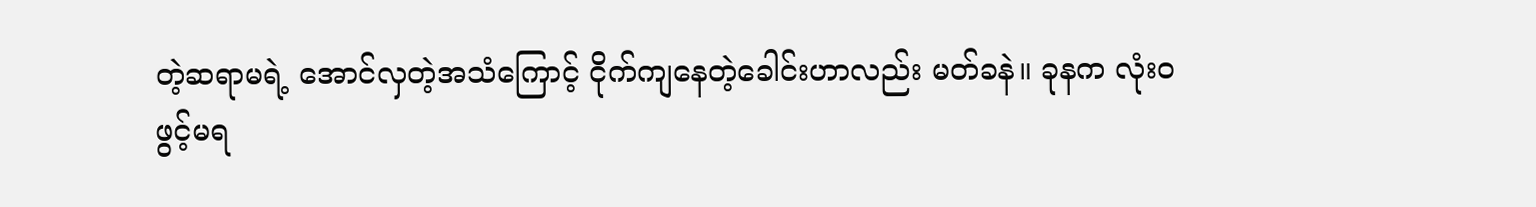တဲ့ဆရာမရဲ့ အောင်လှတဲ့အသံကြောင့် ငိုက်ကျနေတဲ့ခေါင်းဟာလည်း မတ်ခနဲ။ ခုနက လုံးဝဖွင့်မရ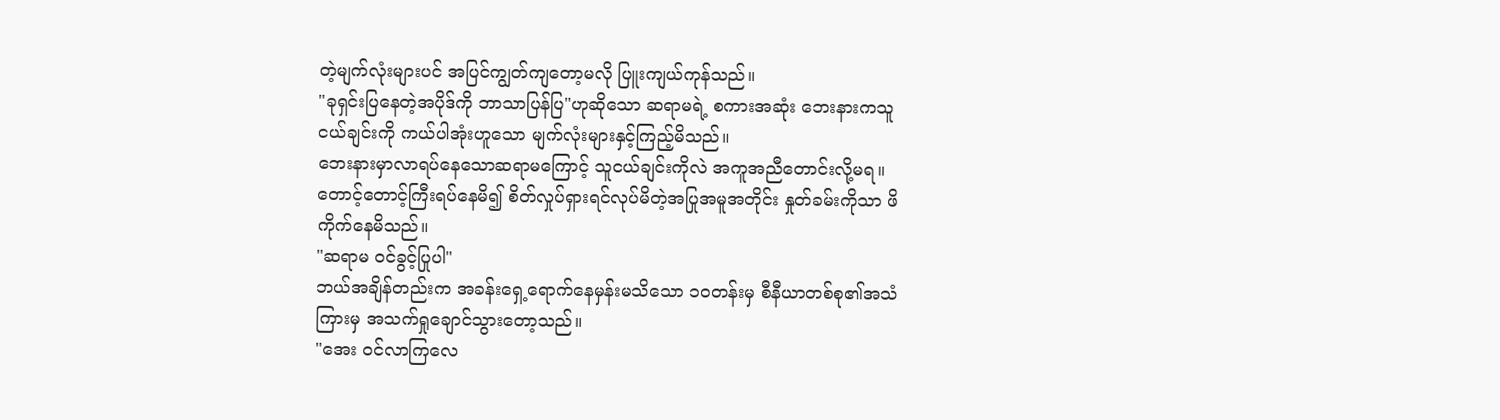တဲ့မျက်လုံးများပင် အပြင်ကျွတ်ကျတော့မလို ပြူးကျယ်ကုန်သည်။
"ခုရှင်းပြနေတဲ့အပိုဒ်ကို ဘာသာပြန်ပြ"ဟုဆိုသော ဆရာမရဲ့ စကားအဆုံး ဘေးနားကသူငယ်ချင်းကို ကယ်ပါအုံးဟူသော မျက်လုံးများနှင့်ကြည့်မိသည်။
ဘေးနားမှာလာရပ်နေသောဆရာမကြောင့် သူငယ်ချင်းကိုလဲ အကူအညီတောင်းလို့မရ။ တောင့်တောင့်ကြီးရပ်နေမိ၍ စိတ်လှုပ်ရှားရင်လုပ်မိတဲ့အပြုအမူအတိုင်း နှုတ်ခမ်းကိုသာ ဖိကိုက်နေမိသည်။
"ဆရာမ ဝင်ခွင့်ပြုပါ"
ဘယ်အချိန်တည်းက အခန်းရှေ့ရောက်နေမှန်းမသိသော ၁၀တန်းမှ စီနီယာတစ်စု၏အသံကြားမှ အသက်ရှုချောင်သွားတော့သည်။
"အေး ဝင်လာကြလေ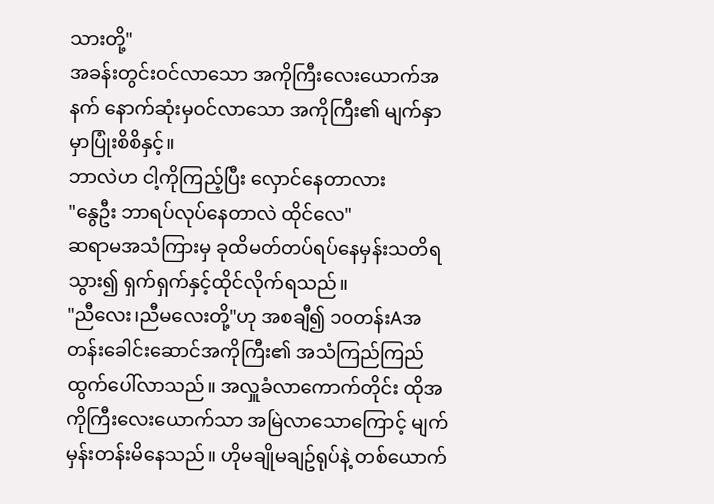သားတို့"
အခန်းတွင်းဝင်လာသော အကိုကြီးလေးယောက်အနက် နောက်ဆုံးမှဝင်လာသော အကိုကြီး၏ မျက်နှာမှာပြုံးစိစိနှင့်။
ဘာလဲဟ ငါ့ကိုကြည့်ပြီး လှောင်နေတာလား
"နွေဦး ဘာရပ်လုပ်နေတာလဲ ထိုင်လေ"
ဆရာမအသံကြားမှ ခုထိမတ်တပ်ရပ်နေမှန်းသတိရသွား၍ ရှက်ရှက်နှင့်ထိုင်လိုက်ရသည်။
"ညီလေး၊ညီမလေးတို့"ဟု အစချီ၍ ၁၀တန်းAအတန်းခေါင်းဆောင်အကိုကြီး၏ အသံကြည်ကြည်ထွက်ပေါ်လာသည်။ အလှူခံလာကောက်တိုင်း ထိုအကိုကြီးလေးယောက်သာ အမြဲလာသောကြောင့် မျက်မှန်းတန်းမိနေသည်။ ဟိုမချိုမချဥ်ရုပ်နဲ့ တစ်ယောက်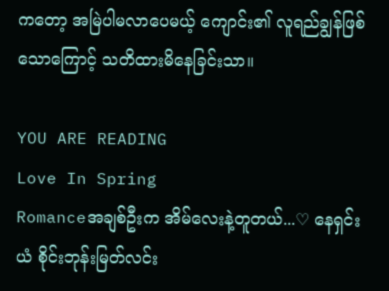ကတော့ အမြဲပါမလာပေမယ့် ကျောင်း၏ လူရည်ချွန်ဖြစ်သောကြောင့် သတိထားမိနေခြင်းသာ။

YOU ARE READING
Love In Spring
Romanceအချစ်ဦးက အိမ်လေးနဲ့တူတယ်...♡ နေရှင်းယံ စိုင်းဘုန်းမြတ်လင်း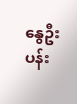နွေဦးပန်း